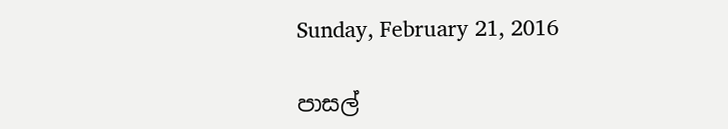Sunday, February 21, 2016

පාසල්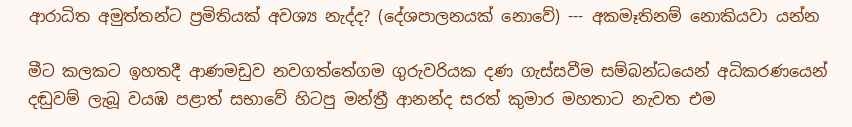ආරාධිත අමුත්තන්ට ප්‍රමිතියක් අවශ්‍ය නැද්ද? (දේශපාලනයක් නොවේ) --- අකමෑතිනම් නොකියවා යන්න

මීට කලකට ඉහතදී ආණමඩුව නවගත්තේගම ගුරුවරියක දණ ගැස්සවීම සම්බන්ධයෙන් අධිකරණයෙන් දඬුවම් ලැබූ වයඹ පළාත් සභාවේ හිටපු මන්ත්‍රී ආනන්ද සරත් කුමාර මහතාට නැවත එම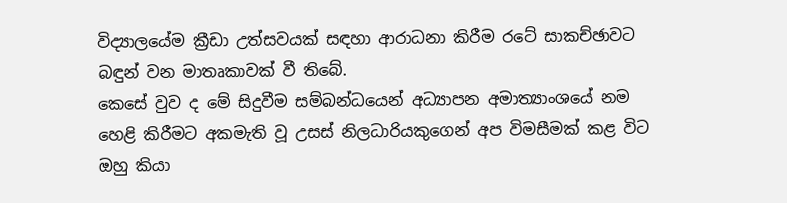විද්‍යාලයේම ක්‍රීඩා උත්සවයක් සඳහා ආරාධනා කිරීම රටේ සාකච්ඡාවට බඳුන් වන මාතෘකාවක් වී තිබේ.
කෙසේ වුව ද මේ සිදුවීම සම්බන්ධයෙන් අධ්‍යාපන අමාත්‍යාංශයේ නම හෙළි කිරීමට අකමැති වූ උසස් නිලධාරියකුගෙන් අප විමසීමක් කළ විට ඔහු කියා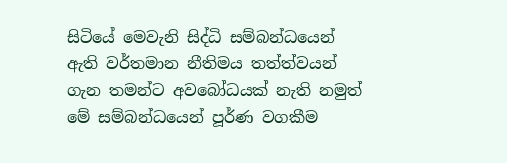සිටියේ මෙවැනි සිද්ධි සම්බන්ධයෙන් ඇති වර්තමාන නීතිමය තත්ත්වයන් ගැන තමන්ට අවබෝධයක් නැති නමුත් මේ සම්බන්ධයෙන් පූර්ණ වගකීම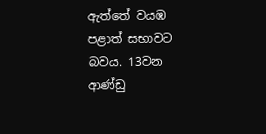ඇත්තේ වයඹ පළාත් සභාවට බවය. 13වන ආණ්ඩු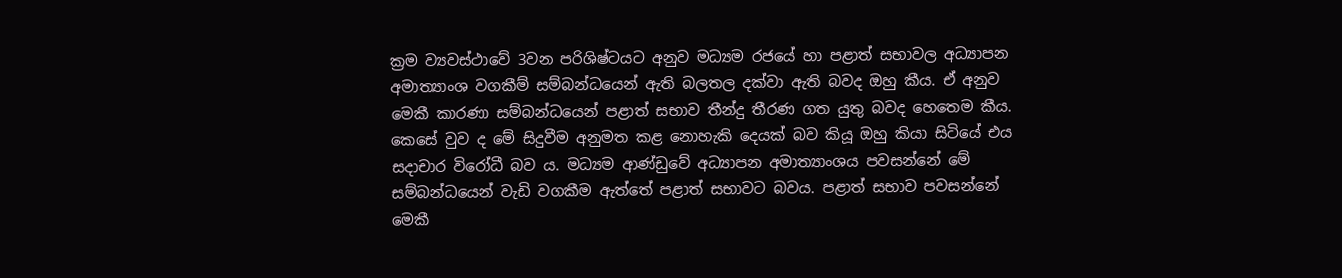ක්‍රම ව්‍යවස්ථාවේ 3වන පරිශිෂ්ටයට අනුව මධ්‍යම රජයේ හා පළාත් සභාවල අධ්‍යාපන අමාත්‍යාංශ වගකීම් සම්බන්ධයෙන් ඇති බලතල දක්වා ඇති බවද ඔහු කීය. ඒ අනුව මෙකී කාරණා සම්බන්ධයෙන් පළාත් සභාව තීන්දු තීරණ ගත යුතු බවද හෙතෙම කීය.
කෙසේ වුව ද මේ සිදුවීම අනුමත කළ නොහැකි දෙයක් බව කියූ ඔහු කියා සිටියේ එය සදාචාර විරෝධී බව ය. මධ්‍යම ආණ්ඩුවේ අධ්‍යාපන අමාත්‍යාංශය පවසන්නේ මේ සම්බන්ධයෙන් වැඩි වගකීම ඇත්තේ පළාත් සභාවට බවය. පළාත් සභාව පවසන්නේ මෙකී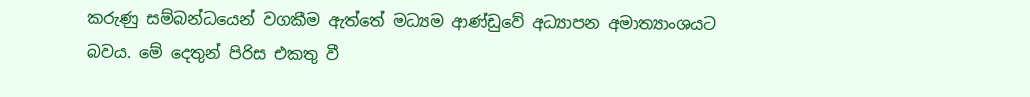කරුණු සම්බන්ධයෙන් වගකීම ඇත්තේ මධ්‍යම ආණ්ඩුවේ අධ්‍යාපන අමාත්‍යාංශයට බවය. මේ දෙතුන් පිරිස එකතු වී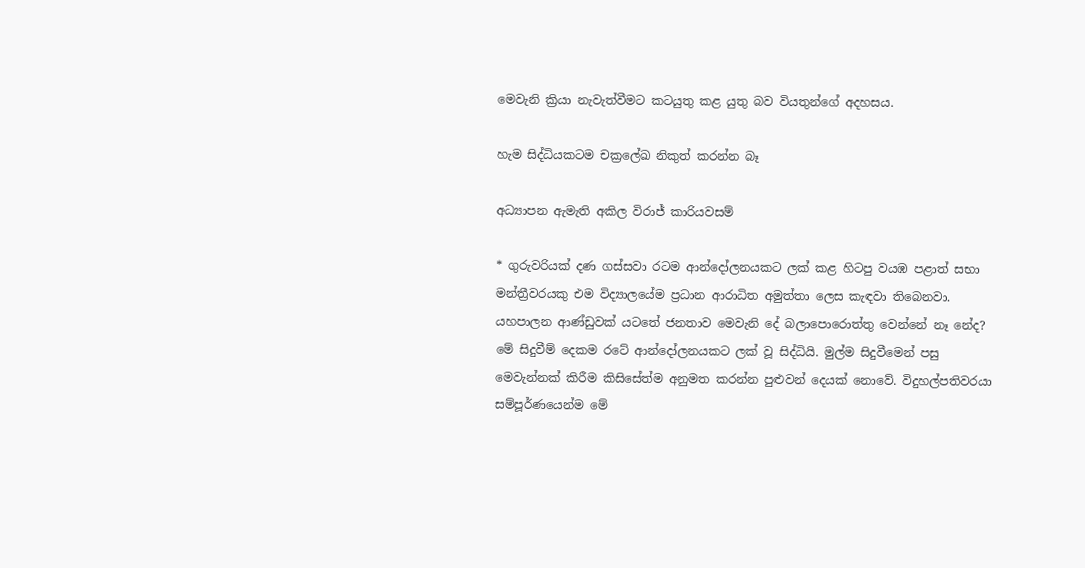මෙවැනි ක්‍රියා නැවැත්වීමට කටයුතු කළ යුතු බව වියතුන්ගේ අදහසය.

හැම සිද්ධියකටම චක්‍රලේඛ නිකුත් කරන්න බෑ

අධ්‍යාපන ඇමැති අකිල වි‍රාජ් කාරියවසම්

* ගුරුවරියක් දණ ගස්සවා රටම ආන්දෝලනයකට ලක් කළ හිටපු වයඹ පළාත් සභා මන්ත්‍රීවරයකු එම විද්‍යාලයේම ප්‍රධාන ආරාධිත අමුත්තා ලෙස කැඳවා තිබෙනවා. යහපාලන ආණ්ඩුවක් යටතේ ජනතාව මෙවැනි දේ බලාපොරොත්තු වෙන්නේ නෑ නේද?
මේ සිදුවීම් දෙකම රටේ ආන්දෝලනයකට ලක් වූ සිද්ධියි. මුල්ම සිදුවීමෙන් පසු මෙවැන්නක් කිරීම කිසිසේත්ම අනුමත කරන්න පුළුවන් දෙයක් නොවේ. විදුහල්පතිවරයා සම්පූර්ණයෙන්ම මේ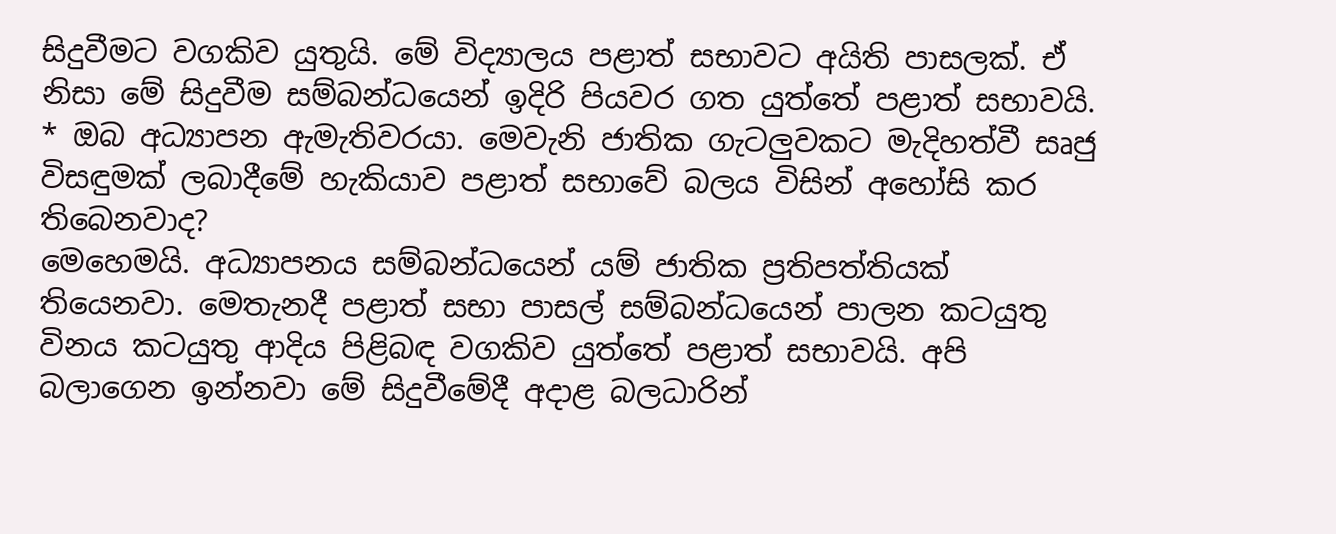සිදුවීමට වගකිව යුතුයි. මේ විද්‍යාලය පළාත් සභාවට අයිති පාසලක්. ඒ නිසා මේ සිදුවීම සම්බන්ධයෙන් ඉදිරි පියවර ගත යුත්තේ පළාත් සභාවයි.
* ඔබ අධ්‍යාපන ඇමැතිවරයා. මෙවැනි ජාතික ගැටලුවකට මැදිහත්වී සෘජු විසඳුමක් ලබාදීමේ හැකියාව පළාත් සභාවේ බලය විසින් අහෝසි කර තිබෙනවාද?
මෙහෙමයි. අධ්‍යාපනය සම්බන්ධයෙන් යම් ජාතික ප්‍රතිපත්තියක් තියෙනවා. මෙතැනදී පළාත් සභා පාසල් සම්බන්ධයෙන් පාලන කටයුතු විනය කටයුතු ආදිය පිළිබඳ වගකිව යුත්තේ පළාත් සභාවයි. අපි බලාගෙන ඉන්නවා මේ සිදුවීමේදී අදාළ බලධාරින්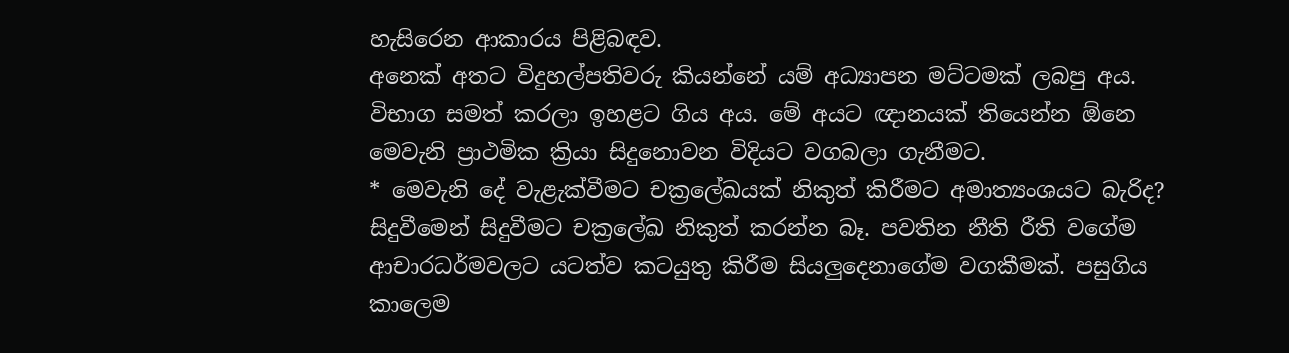හැසිරෙන ආකාරය පිළිබඳව.
අනෙක් අතට විදුහල්පතිවරු කියන්නේ යම් අධ්‍යාපන මට්ටමක් ලබපු අය. විභාග සමත් කරලා ඉහළට ගිය අය. මේ අයට ඥානයක් තියෙන්න ඕනෙ මෙවැනි ප්‍රාථමික ක්‍රියා සිදුනොවන විදියට වගබලා ගැනීමට.
* මෙවැනි දේ වැළැක්වීමට චක්‍රලේඛයක් නිකුත් කිරීමට අමාත්‍යංශයට බැරිද?
සිදුවීමෙන් සිදුවීමට චක්‍රලේඛ නිකුත් කරන්න බෑ. පවතින නීති රීති වගේම ආචාරධර්මවලට යටත්ව කටයුතු කිරීම සියලුදෙනාගේම වගකීමක්. පසුගිය කාලෙම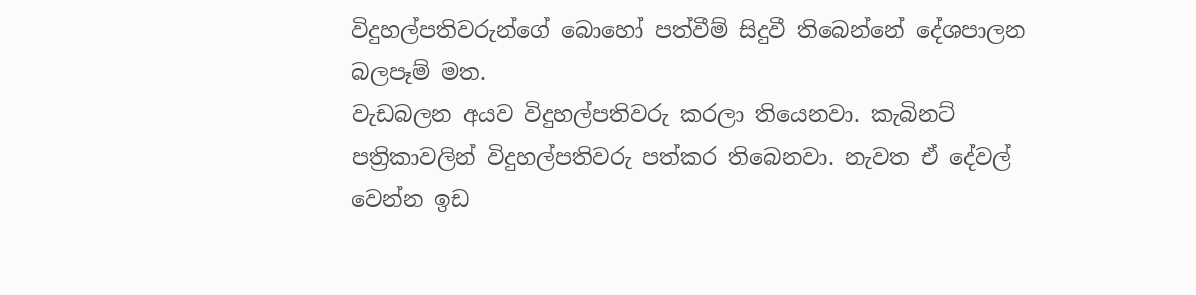විදුහල්පතිවරුන්ගේ බොහෝ පත්වීම් සිදුවී තිබෙන්නේ දේශපාලන බලපෑම් මත.
වැඩබලන අයව විදුහල්පතිවරු කරලා තියෙනවා. කැබිනට් පත්‍රිකාවලින් විදුහල්පතිවරු පත්කර තිබෙනවා. නැවත ඒ දේවල් වෙන්න ඉඩ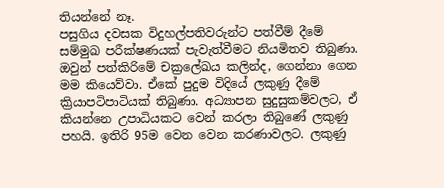තියන්නේ නෑ.
පසුගිය දවසක විදුහල්පතිවරුන්ට පත්වීම් දීමේ සම්මුඛ පරීක්ෂණයක් පැවැත්වීමට නියමිතව තිබුණා. ඔවුන් පත්කිරිමේ චක්‍රලේඛය කලින්ද, ගෙන්නා ගෙන මම කියෙව්වා. ඒකේ පුදුම විදියේ ලකුණු දීමේ ක්‍රියාපටිපාටියක් තිබුණා. අධ්‍යාපන සුදුසුකම්වලට, ඒ කියන්නෙ උපාධියකට වෙන් කරලා තිබුණේ ලකුණු පහයි. ඉතිරි 95ම වෙන වෙන කරණාවලට. ලකුණු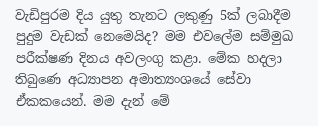වැඩිපුරම දිය යුතු තැනට ලකුණු 5ක් ලබාදීම පුදුම වැඩක් නෙමෙයිද? මම එවලේම සම්මුඛ පරීක්ෂණ දිනය අවලංගු කළා. මේක හදලා තිබුණෙ අධ්‍යාපන අමාත්‍යංශයේ සේවා ඒකකයෙන්. මම දැන් මේ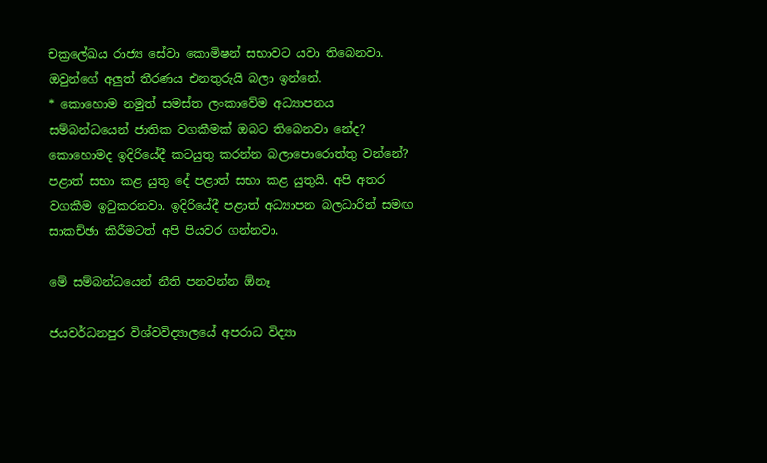චක්‍රලේඛය රාජ්‍ය සේවා කොමිෂන් සභාවට යවා තිබෙනවා. ඔවුන්ගේ අලුත් තීරණය එනතුරුයි බලා ඉන්නේ.
* කොහොම නමුත් සමස්ත ලංකාවේම අධ්‍යාපනය සම්බන්ධයෙන් ජාතික වගකීමක් ඔබට තිබෙනවා නේද? කොහොමද ඉදිරියේදී කටයුතු කරන්න බලාපොරොත්තු වන්නේ?
පළාත් සභා කළ යුතු දේ පළාත් සභා කළ යුතුයි. අපි අතර වගකීම ඉටුකරනවා. ඉදිරියේදී පළාත් අධ්‍යාපන බලධාරින් සමඟ සාකච්ඡා කිරීමටත් අපි පියවර ගන්නවා.

මේ සම්බන්ධයෙන් නීති පනවන්න ඕනෑ

ජයවර්ධනපුර විශ්වවිද්‍යාලයේ අපරාධ විද්‍යා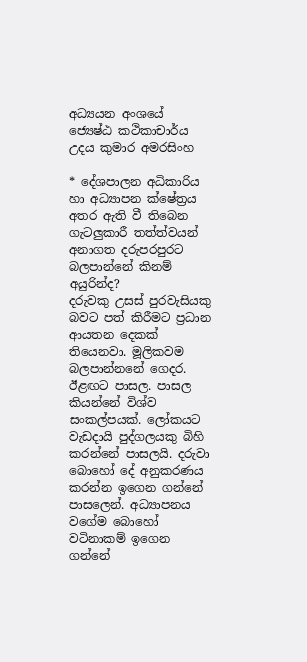අධ්‍යයන අංශයේ ජ්‍යෙෂ්ඨ කථිකාචාර්ය උදය කුමාර අමරසිංහ

* දේශපාලන අධිකාරිය හා අධ්‍යාපන ක්ෂේත්‍රය අතර ඇති වී තිබෙන ගැටලුකාරී තත්ත්වයන් අනාගත දරුපරපුරට බලපාන්නේ කිනම් අයුරින්ද?
දරුවකු උසස් පුරවැසියකු බවට පත් කිරීමට ප්‍රධාන ආයතන දෙකක් තියෙනවා. මූලිකවම බලපාන්නනේ ගෙදර. ඊළඟට පාසල. පාසල කියන්නේ විශ්ව සංකල්පයක්. ලෝකයට වැඩදායි පුද්ගලයකු බිහි කරන්නේ පාසලයි. දරුවා බොහෝ දේ අනුකරණය කරන්න ඉගෙන ගන්නේ පාසලෙන්. අධ්‍යාපනය වගේම බොහෝ වටිනාකම් ඉගෙන ගන්නේ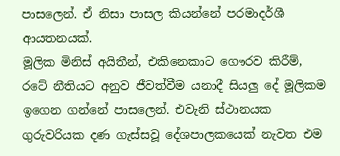පාසලෙන්. ඒ නිසා පාසල කියන්නේ පරමාදර්ශී ආයතනයක්.
මූලික මිනිස් අයිතීන්, එකිනෙකාට ගෞරව කිරීම්, රටේ නීතියට අනුව ජීවත්වීම යනාදී සියලු දේ මූලිකම ඉගෙන ගන්නේ පාසලෙන්. එවැනි ස්ථානයක ගුරුවරියක දණ ගැස්සවූ දේශපාලකයෙක් නැවත එම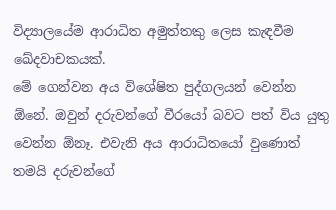විද්‍යාලයේම ආරාධිත අමුත්තකු ලෙස කැඳවීම ඛේදවාචකයක්.
මේ ගෙන්වන අය විශේෂිත පුද්ගලයන් වෙන්න ඕනේ. ඔවුන් දරුවන්ගේ වීරයෝ බවට පත් විය යුතු වෙන්න ඕනෑ. එවැනි අය ආරාධිතයෝ වුණොත් තමයි දරුවන්ගේ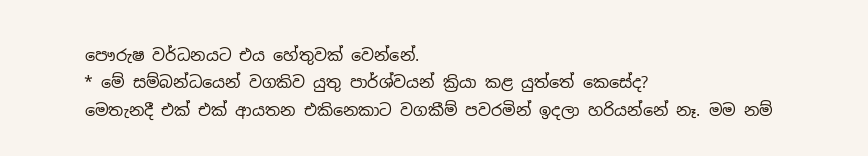පෞරුෂ වර්ධනයට එය හේතුවක් වෙන්නේ.
* මේ සම්බන්ධයෙන් වගකිව යුතු පාර්ශ්වයන් ක්‍රියා කළ යුත්තේ කෙසේද?
මෙතැනදී එක් එක් ආයතන එකිනෙකාට වගකීම් පවරමින් ඉදලා හරියන්නේ නෑ. මම නම්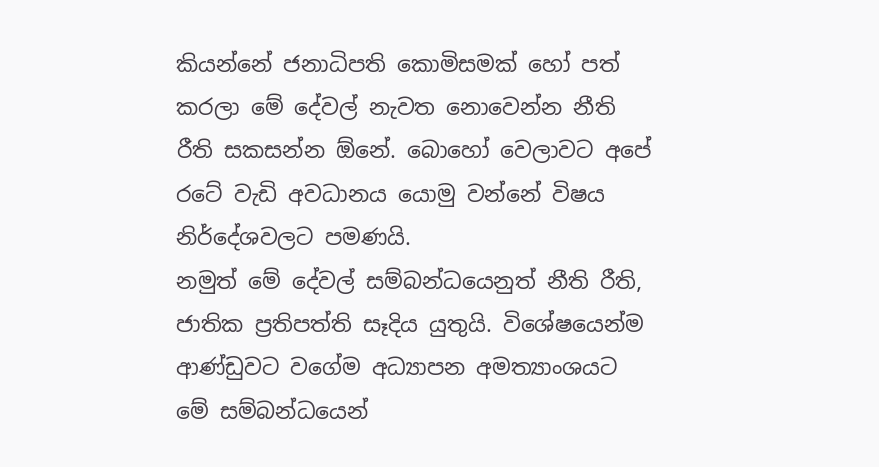කියන්නේ ජනාධිපති කොමිසමක් හෝ පත් කරලා මේ දේවල් නැවත නොවෙන්න නීති රීති සකසන්න ඕනේ. බොහෝ වෙලාවට අපේ රටේ වැඩි අවධානය යොමු වන්නේ විෂය නිර්දේශවලට පමණයි.
නමුත් මේ දේවල් සම්බන්ධයෙනුත් නීති රීති, ජාතික ප්‍රතිපත්ති සෑදිය යුතුයි. විශේෂයෙන්ම ආණ්ඩුවට වගේම අධ්‍යාපන අමත්‍යාංශයට මේ සම්බන්ධයෙන්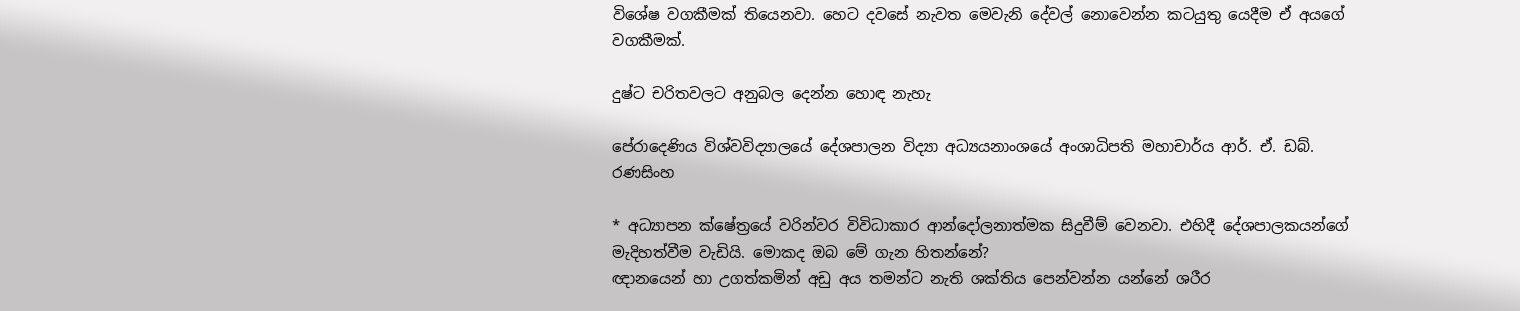විශේෂ වගකීමක් තියෙනවා. හෙට දවසේ නැවත මෙවැනි දේවල් නොවෙන්න කටයුතු යෙදීම ඒ අයගේ වගකීමක්.

දුෂ්ට චරිතවලට අනුබල දෙන්න හොඳ නැහැ

පේරාදෙණිය විශ්වවිද්‍යාලයේ දේශපාලන විද්‍යා අධ්‍යයනාංශයේ අංශාධිපති මහාචාර්ය ආර්. ඒ. ඩබ්. රණසිංහ

* අධ්‍යාපන ක්ෂේත්‍රයේ වරින්වර විවිධාකාර ආන්දෝලනාත්මක සිදුවීම් වෙනවා. එහිදී දේශපාලකයන්ගේ මැදිහත්වීම වැඩියි. මොකද ඔබ මේ ගැන හිතන්නේ?
ඥානයෙන් හා උගත්කමින් අඩු අය තමන්ට නැති ශක්තිය පෙන්වන්න යන්නේ ශරීර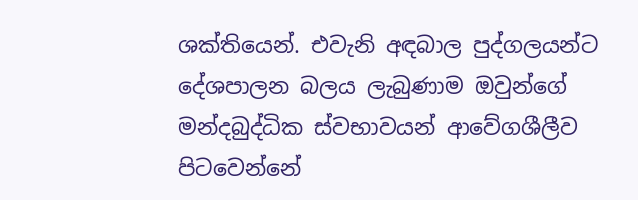ශක්තියෙන්. එවැනි අඳබාල පුද්ගලයන්ට දේශපාලන බලය ලැබුණාම ඔවුන්ගේ මන්දබුද්ධික ස්වභාවයන් ආවේගශීලීව පිටවෙන්නේ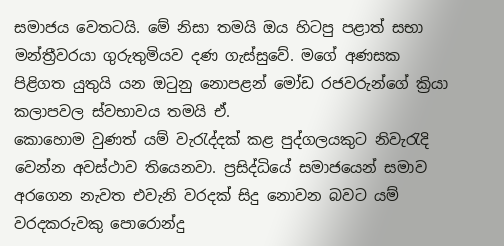සමාජය වෙතටයි. මේ නිසා තමයි ඔය හිටපු පළාත් සභා මන්ත්‍රීවරයා ගුරුතුමියව දණ ගැස්සුවේ. මගේ අණසක පිළිගත යුතුයි යන ඔටුනු නොපළන් මෝඩ රජවරුන්ගේ ක්‍රියා කලාපවල ස්වභාවය තමයි ඒ.
කොහොම වුණත් යම් වැරැද්දක් කළ පුද්ගලයකුට නිවැරැදි වෙන්න අවස්ථාව තියෙනවා. ප්‍රසිද්ධියේ සමාජයෙන් සමාව අරගෙන නැවත එවැනි වරදක් සිදු නොවන බවට යම් වරදකරුවකු පොරොන්දු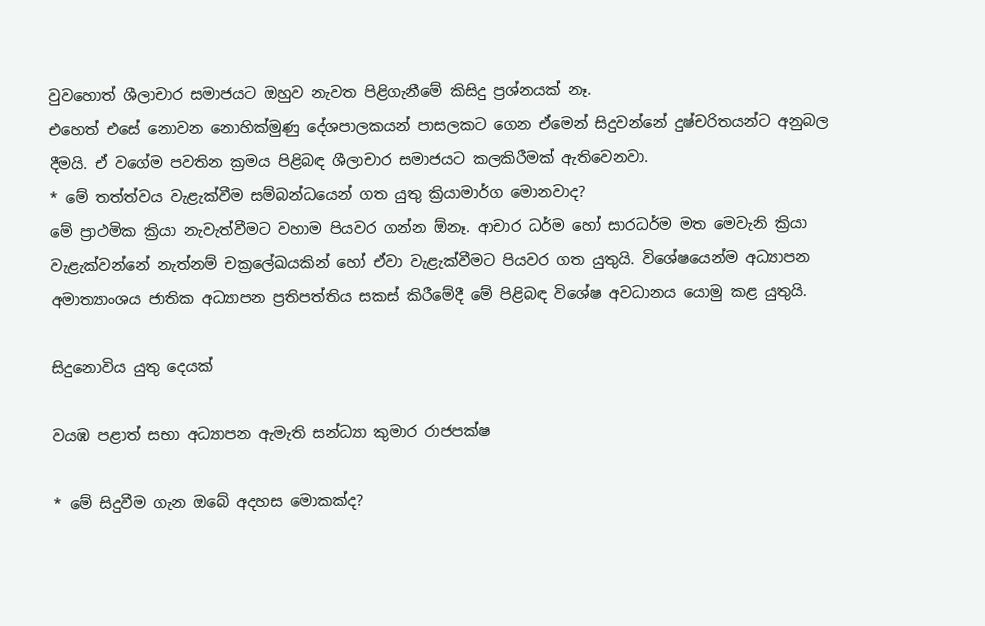වුවහොත් ශීලාචාර සමාජයට ඔහුව නැවත පිළිගැනීමේ කිසිදු ප්‍රශ්නයක් නෑ.
එහෙත් එසේ නොවන නොහික්මුණු දේශපාලකයන් පාසලකට ගෙන ඒමෙන් සිදුවන්නේ දුෂ්චරිතයන්ට අනුබල දීමයි. ඒ වගේම පවතින ක්‍රමය පිළිබඳ ශීලාචාර සමාජයට කලකිරීමක් ඇතිවෙනවා.
* මේ තත්ත්වය වැළැක්වීම සම්බන්ධයෙන් ගත යුතු ක්‍රියාමාර්ග මොනවාද?
මේ ප්‍රාථමික ක්‍රියා නැවැත්වීමට වහාම පියවර ගන්න ඕනෑ. ආචාර ධර්ම හෝ සාරධර්ම මත මෙවැනි ක්‍රියා වැළැක්වන්නේ නැත්නම් චක්‍රලේඛයකින් හෝ ඒවා වැළැක්වීමට පියවර ගත යුතුයි. විශේෂයෙන්ම අධ්‍යාපන අමාත්‍යාංශය ජාතික අධ්‍යාපන ප්‍රතිපත්තිය සකස් කිරීමේදී මේ පිළිබඳ විශේෂ අවධානය යොමු කළ යුතුයි.

සිදුනොවිය යුතු දෙයක්

වයඹ පළාත් සභා අධ්‍යාපන ඇමැති සන්ධ්‍යා කුමාර රාජපක්ෂ

* මේ සිදුවීම ගැන ඔබේ අදහස මොකක්ද?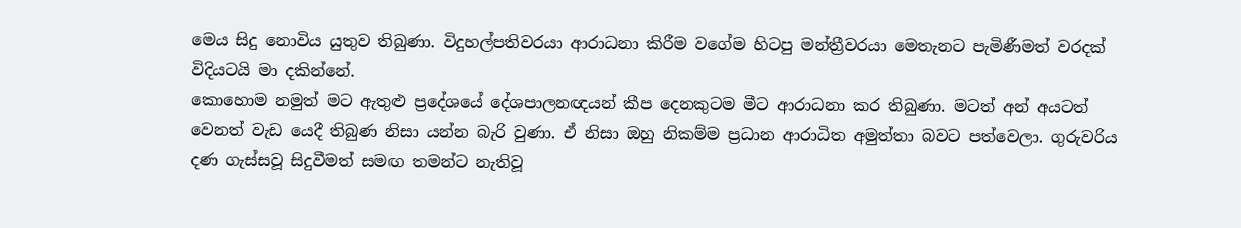මෙය සිදු නොවිය යුතුව තිබුණා. විදුහල්පතිවරයා ආරාධනා කිරීම වගේම හිටපු මන්ත්‍රීවරයා මෙතැනට පැමිණීමත් වරදක් විදියටයි මා දකින්නේ.
කොහොම නමුත් මට ඇතුළු ප්‍රදේශයේ දේශපාලනඥයන් කීප දෙනකුටම මීට ආරාධනා කර තිබුණා. මටත් අන් අයටත් වෙනත් වැඩ යෙදී තිබුණ නිසා යන්න බැරි වුණා. ඒ නිසා ඔහු නිකම්ම ප්‍රධාන ආරාධිත අමුත්තා බවට පත්වෙලා. ගුරුවරිය දණ ගැස්සවූ සිදුවීමත් සමඟ තමන්ට නැතිවූ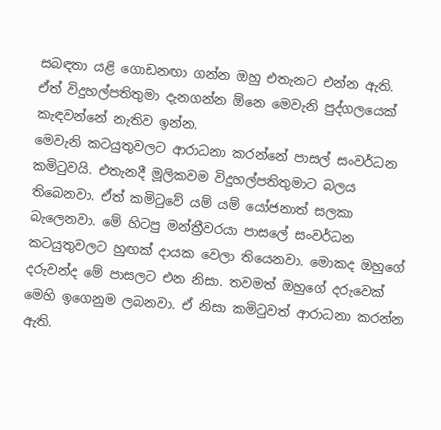සබඳතා යළි ගොඩනඟා ගන්න ඔහු එතැනට එන්න ඇති. ඒත් විදුහල්පතිතුමා දැනගන්න ඕනෙ මෙවැනි පුද්ගලයෙක් කැඳවන්නේ නැතිව ඉන්න.
මෙවැනි කටයුතුවලට ආරාධනා කරන්නේ පාසල් සංවර්ධන කමිටුවයි. එතැනදී මූලිකවම විදුහල්පතිතුමාට බලය තිබෙනවා. ඒත් කමිටුවේ යම් යම් යෝජනාත් සලකා බැලෙනවා. මේ හිටපු මන්ත්‍රීවරයා පාසලේ සංවර්ධන කටයුතුවලට හුඟක් දායක වෙලා තියෙනවා. මොකද ඔහුගේ දරුවන්ද මේ පාසලට එන නිසා. තවමත් ඔහුගේ දරුවෙක් මෙහි ඉගෙනුම ලබනවා. ඒ නිසා කමිටුවත් ආරාධනා කරන්න ඇති.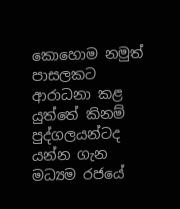කොහොම නමුත් පාසලකට ආරාධනා කළ යුත්තේ කිනම් පුද්ගලයන්ටද යන්න ගැන මධ්‍යම රජයේ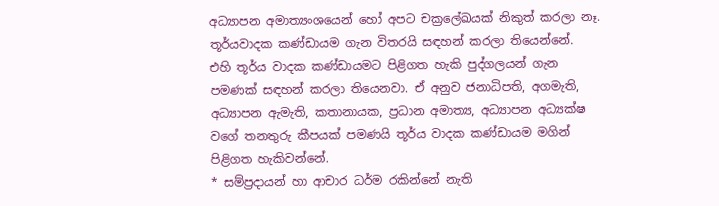අධ්‍යාපන අමාත්‍යංශයෙන් හෝ අපට චක්‍රලේඛයක් නිකුත් කරලා නෑ. තූර්යවාදක කණ්ඩායම ගැන විතරයි සඳහන් කරලා තියෙන්නේ.
එහි තූර්ය වාදක කණ්ඩායමට පිළිගත හැකි පුද්ගලයන් ගැන පමණක් සඳහන් කරලා තියෙනවා. ඒ අනුව ජනාධිපති, අගමැති, අධ්‍යාපන ඇමැති, කතානායක, ප්‍රධාන අමාත්‍ය, අධ්‍යාපන අධ්‍යක්ෂ වගේ තනතුරු කීපයක් පමණයි තූර්ය වාදක ‍කණ්ඩායම මගින් පිළිගත හැකිවන්නේ.
* සම්ප්‍රදායන් හා ආචාර ධර්ම රකින්නේ නැති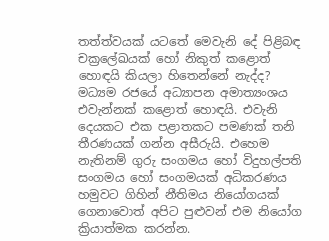තත්ත්වයක් යටතේ මෙවැනි දේ පිළිබඳ චක්‍රලේඛයක් හෝ නිකුත් කළොත් හොඳයි කියලා හිතෙන්නේ නැද්ද?
මධ්‍යම රජයේ අධ්‍යාපන අමාත්‍යංශය එවැන්නක් කළොත් හොඳයි. එවැනි දෙයකට එක පළාතකට පමණක් තනි තීරණයක් ගන්න අසීරුයි. එහෙම නැතිනම් ගුරු සංගමය හෝ විදුහල්පති සංගමය හෝ සංගමයක් අධිකරණය හමුවට ගිහින් නීතිමය නියෝගයක් ගෙනාවොත් අපිට පුළුවන් එම නියෝග ක්‍රියාත්මක කරන්න.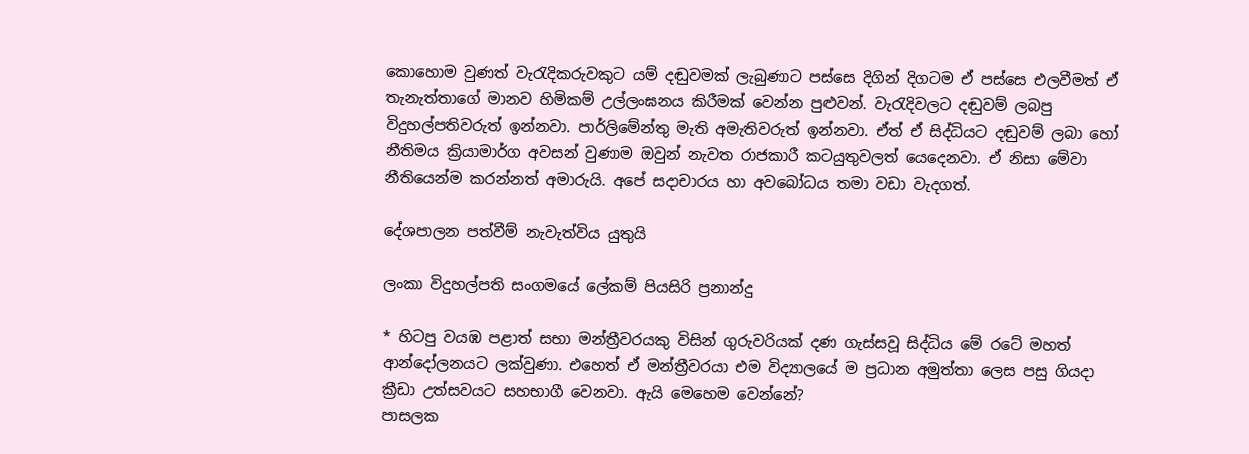කොහොම වුණත් වැරැදිකරුවකුට යම් දඬුවමක් ලැබුණාට පස්සෙ දිගින් දිගටම ඒ පස්සෙ එලවීමත් ඒ තැනැත්තාගේ මානව හිමිකම් උල්ලංඝනය කිරීමක් වෙන්න පුළුවන්. වැරැදිවලට දඬුවම් ලබපු විදුහල්පතිවරුත් ඉන්නවා. පාර්ලිමේන්තු මැති අමැතිවරුත් ඉන්නවා. ඒත් ඒ සිද්ධියට දඬුවම් ලබා හෝ නීතිමය ක්‍රියාමාර්ග අවසන් වුණාම ඔවුන් නැවත රාජකාරී කටයුතුවලත් යෙදෙනවා. ඒ නිසා මේවා නීතියෙන්ම කරන්නත් අමාරුයි. අපේ සදාචාරය හා අවබෝධය තමා වඩා වැදගත්.

දේශපාලන පත්වීම් නැවැත්විය යුතුයි

ලංකා විදුහල්පති සංගමයේ ලේකම් පියසිරි ප්‍රනාන්දු

* හිටපු වයඹ පළාත් සභා මන්ත්‍රීවරයකු විසින් ගුරුවරියක් දණ ගැස්සවූ සිද්ධිය මේ රටේ මහත් ආන්දෝලනයට ලක්වුණා. එහෙත් ඒ මන්ත්‍රීවරයා එම විද්‍යාලයේ ම ප්‍රධාන අමුත්තා ලෙස පසු ගියදා ක්‍රීඩා උත්සවයට සහභාගී වෙනවා. ඇයි මෙහෙම වෙන්නේ?
පාසලක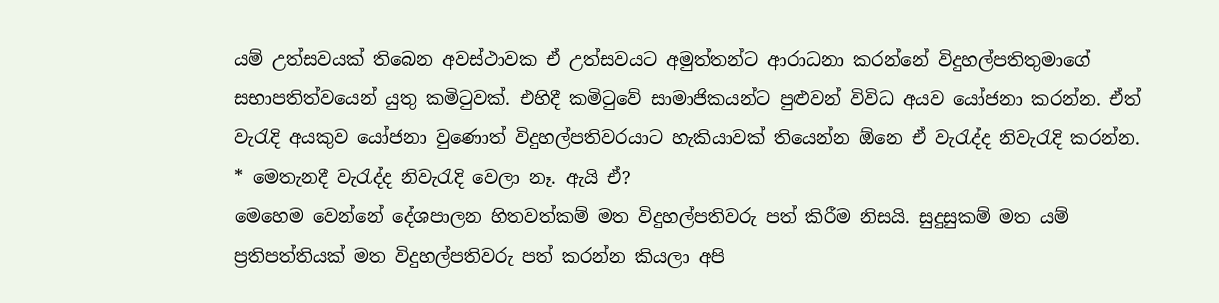යම් උත්සවයක් තිබෙන අවස්ථාවක ඒ උත්සවයට අමුත්තන්ට ආරාධනා කරන්නේ විදුහල්පතිතුමාගේ සභාපතිත්වයෙන් යුතු කමිටුවක්. එහිදී කමිටුවේ සාමාජිකයන්ට පුළුවන් විවිධ අයව යෝජනා කරන්න. ඒත් වැරැදි අයකුව යෝජනා වුණොත් විදුහල්පතිවරයාට හැකියාවක් තියෙන්න ඕනෙ ඒ වැරැද්ද නිවැරැදි කරන්න.
* මෙතැනදී වැරැද්ද නිවැරැදි වෙලා නෑ. ඇයි ඒ?
මෙහෙම වෙන්නේ දේශපාලන හිතවත්කම් මත විදුහල්පතිවරු පත් කිරීම නිසයි. සුදුසුකම් මත යම් ප්‍රතිපත්තියක් මත විදුහල්පතිවරු පත් කරන්න කියලා අපි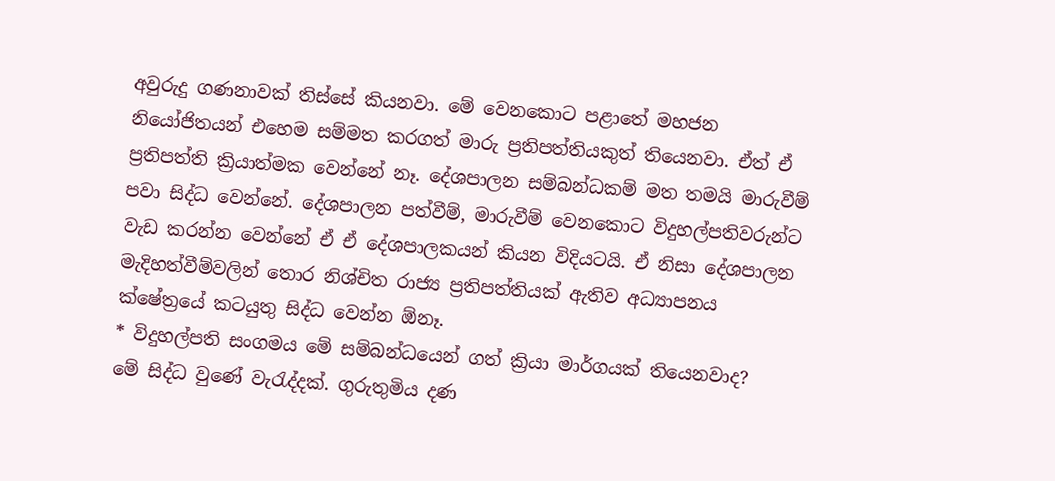අවුරුදු ගණනාවක් තිස්සේ කියනවා. මේ වෙනකොට පළාතේ මහජන නියෝජිතයන් එහෙම සම්මත කරගත් මාරු ප්‍රතිපත්තියකුත් තියෙනවා. ඒත් ඒ ප්‍රතිපත්ති ක්‍රියාත්මක වෙන්නේ නෑ. දේශපාලන සම්බන්ධකම් මත තමයි මාරුවීම් පවා සිද්ධ වෙන්නේ. දේශපාලන පත්වීම්, මාරුවීම් වෙනකොට විදුහල්පතිවරුන්ට වැඩ කරන්න වෙන්නේ ඒ ඒ දේශපාලකයන් කියන විදියටයි. ඒ නිසා දේශපාලන මැදිහත්වීම්වලින් තොර නිශ්චිත රාජ්‍ය ප්‍රතිපත්තියක් ඇතිව අධ්‍යාපනය ක්ෂේත්‍රයේ කටයුතු සිද්ධ වෙන්න ඕනෑ.
* විදුහල්පති සංගමය මේ සම්බන්ධයෙන් ගත් ක්‍රියා මාර්ගයක් තියෙනවාද?
මේ සිද්ධ වුණේ වැරැද්දක්. ගුරුතුමිය දණ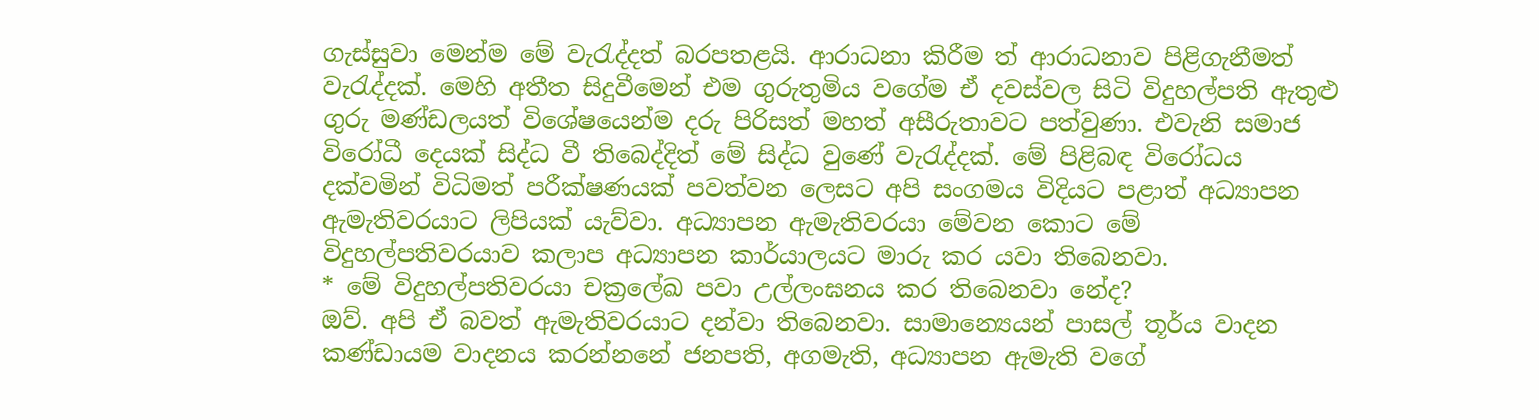ගැස්සුවා මෙන්ම මේ වැරැද්දත් බරපතළයි. ආරාධනා කිරීම ත් ආරාධනාව පිළිගැනීමත් වැරැද්දක්. මෙහි අතීත සිදුවීමෙන් එම ගුරුතුමිය වගේම ඒ දවස්වල සිටි විදුහල්පති ‍ඇතුළු ගුරු මණ්ඩලයත් විශේෂයෙන්ම දරු පිරිසත් මහත් අසීරුතාවට පත්වුණා. එවැනි සමාජ විරෝධී දෙයක් සිද්ධ වී තිබෙද්දිත් මේ සිද්ධ වුණේ වැරැද්දක්. මේ පිළිබඳ විරෝධය දක්වමින් විධිමත් පරීක්ෂණයක් පවත්වන ලෙසට අපි සංගමය විදියට පළාත් අධ්‍යාපන ඇමැතිවරයාට ලිපියක් යැව්වා. අධ්‍යාපන ඇමැතිවරයා මේවන කොට මේ විදුහල්පතිවරයාව කලාප අධ්‍යාපන කාර්යාලයට මාරු කර යවා තිබෙනවා.
* මේ විදුහල්පතිවරයා චක්‍රලේඛ පවා උල්ලංඝනය කර තිබෙනවා නේද?
ඔව්. අපි ඒ බවත් ඇමැතිවරයාට දන්වා තිබෙනවා. සාමාන්‍යෙයන් පාසල් තූර්ය වාදන කණ්ඩායම වාදනය කරන්නනේ ජනපති, අගමැති, අධ්‍යාපන ඇමැති වගේ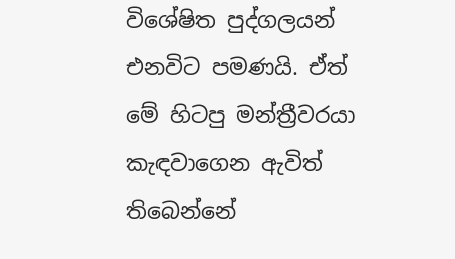විශේෂිත පුද්ගලයන් එනවිට පමණයි. ඒත් මේ හිටපු මන්ත්‍රීවරයා කැඳවාගෙන ඇවිත් තිබෙන්නේ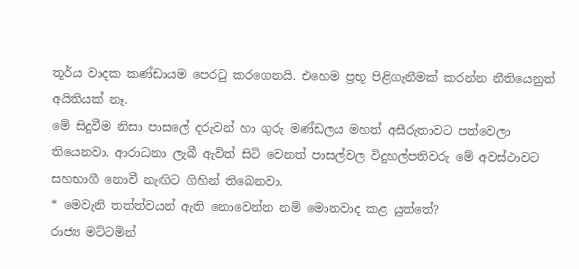තූර්ය වාදක කණ්ඩායම පෙරටු කරගෙනයි. එහෙම ප්‍රභූ පිළිගැනීමක් කරන්න නීතියෙනුත් අයිතියක් නෑ.
මේ සිදුවීම නිසා පාසලේ දරුවන් හා ගුරු මණ්ඩලය මහත් අසීරුතාවට පත්වෙලා තියෙනවා. ආරාධනා ලැබී ඇවිත් සිටි වෙනත් පාසල්වල විදුහල්පතිවරු මේ අවස්ථාවට සහභාගී නොවී නැඟිට ගිහින් තිබෙනවා.
* මෙවැනි තත්ත්වයන් ඇති නොවෙන්න නම් මොනවාද කළ යුත්තේ?
රාජ්‍ය මට්ටමින්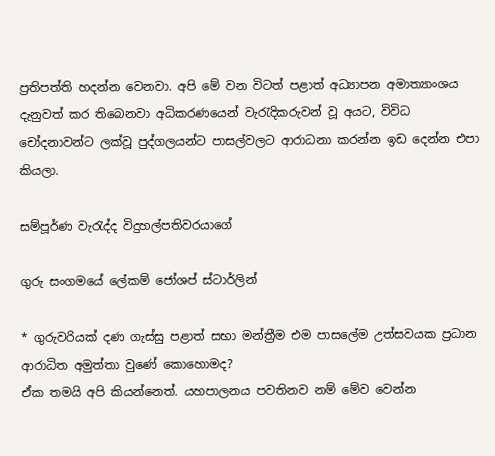ප්‍රතිපත්ති හදන්න වෙනවා. අපි මේ වන විටත් පළාත් අධ්‍යාපන අමාත්‍යාංශය දැනුවත් කර තිබෙනවා අධිකරණයෙන් වැරැදිකරුවන් වූ අයට, විවිධ චෝදනාවන්ට ලක්වූ පුද්ගලයන්ට පාසල්වලට ආරාධනා කරන්න ඉඩ දෙන්න එපා කියලා.

සම්පූර්ණ වැරැද්ද විදුහල්පතිවරයාගේ

ගුරු සංගමයේ ලේකම් ජෝශප් ස්ටාර්ලින්

* ගුරුවරියක් දණ ගැස්සු පළාත් සභා මන්ත්‍රීම එම පාසලේම උත්සවයක ප්‍රධාන ආරාධිත අමුත්තා වුණේ කොහොමද?
ඒක තමයි අපි කියන්නෙත්. යහපාලනය පවතිනව නම් මේව වෙන්න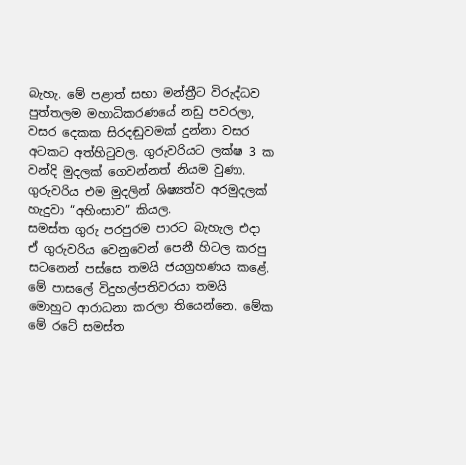බැහැ. මේ පළාත් සභා මන්ත්‍රීට විරුද්ධව පුත්තලම මහාධිකරණයේ නඩු පවරලා, වසර දෙකක සිරදඬුවමක් දුන්නා වසර අටකට අත්හිටුවල. ගුරුවරියට ලක්ෂ 3 ක වන්දි මුදලක් ගෙවන්නත් නියම වුණා. ගුරුවරිය එම මුදලින් ශිෂ්‍යත්ව අරමුදලක් හැදුවා “අහිංසාව” කියල.
සමස්ත ගුරු පරපුරම පාරට බැහැල එදා ඒ ගුරුවරිය වෙනුවෙන් පෙනී හිටල කරපු සටනෙන් පස්සෙ තමයි ජයග්‍රහණය කළේ. මේ පාසලේ විදුහල්පතිවරයා තමයි මොහුට ආරාධනා කරලා තියෙන්නෙ. මේක මේ රටේ සමස්ත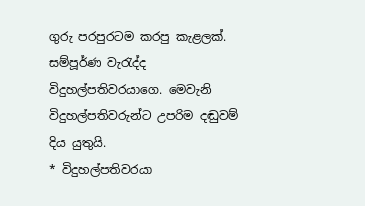ගුරු පරපුරටම කරපු කැළලක්. සම්පූර්ණ වැරැද්ද විදුහල්පතිවරයාගෙ. මෙවැනි විදුහල්පතිවරුන්ට උපරිම දඬුවම් දිය යුතුයි.
* විදුහල්පතිවරයා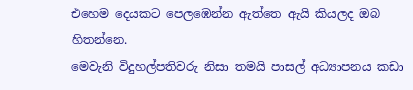එහෙම දෙයකට පෙලඹෙන්න ඇත්තෙ ඇයි කියලද ඔබ හිතන්නෙ.
මෙවැනි විදුහල්පතිවරු නිසා තමයි පාසල් අධ්‍යාපනය කඩා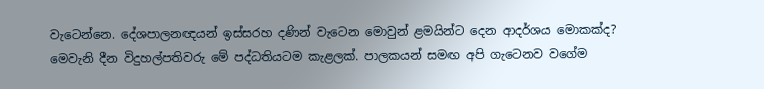වැටෙන්නෙ. දේශපාලනඥයන් ඉස්සරහ දණින් වැටෙන මොවුන් ළමයින්ට දෙන ආදර්ශය මොකක්ද? මෙවැනි දීන විදුහල්පතිවරු මේ පද්ධතියටම කැළලක්. පාලකයන් සමඟ අපි ගැටෙනව වගේම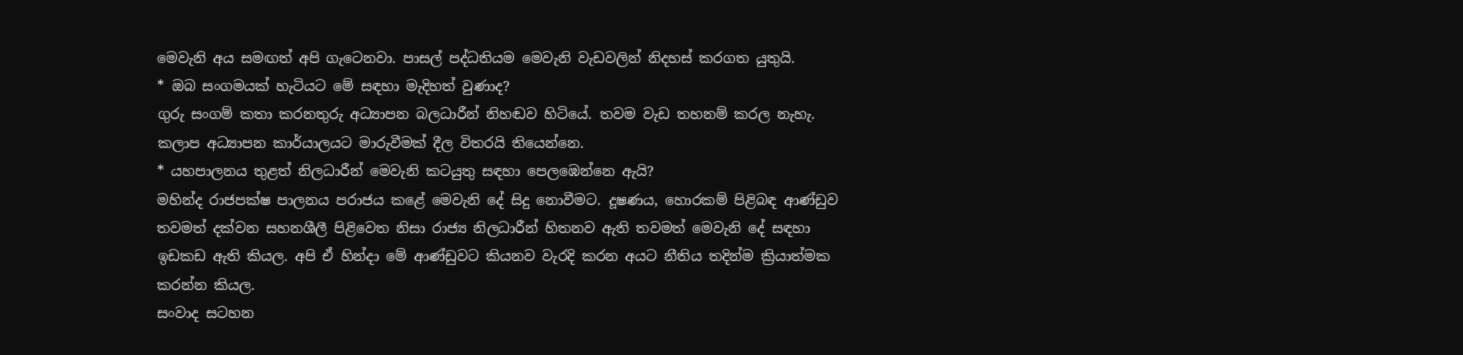මෙවැනි අය සමඟත් අපි ගැටෙනවා. පාසල් පද්ධතියම මෙවැනි වැඩවලින් නිදහස් කරගත යුතුයි.
* ඔබ සංගමයක් හැටියට මේ සඳහා මැදිහත් වුණාද?
ගුරු සංගම් කතා කරනතුරු අධ්‍යාපන බලධාරීන් නිහඬව හිටියේ. තවම වැඩ තහනම් කරල නැහැ. කලාප අධ්‍යාපන කාර්යාලයට මාරුවීමක් දීල විතරයි තියෙන්නෙ.
* යහපාලනය තුළත් නිලධාරීන් මෙවැනි කටයුතු සඳහා පෙලඹෙන්නෙ ඇයි?
මහින්ද රාජපක්ෂ පාලනය පරාජය කළේ මෙවැනි දේ සිදු නොවීමට. දූෂණය, හොරකම් පිළිබඳ ආණ්ඩුව තවමත් දක්වන සහනශීලී පිළිවෙත නිසා රාජ්‍ය නිලධාරීන් හිතනව ඇති තවමත් මෙවැනි දේ සඳහා ඉඩකඩ ඇති කියල. අපි ඒ හින්දා මේ ආණ්ඩුවට කියනව වැරදි කරන අයට නීතිය තදින්ම ක්‍රියාත්මක කරන්න කියල.
සංවාද සටහන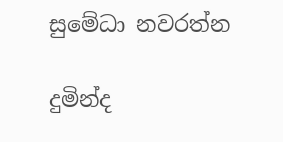සුමේධා නවරත්න

දුමින්ද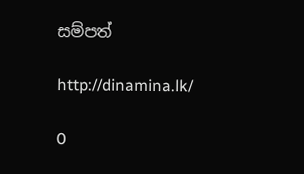සම්පත්

http://dinamina.lk/

0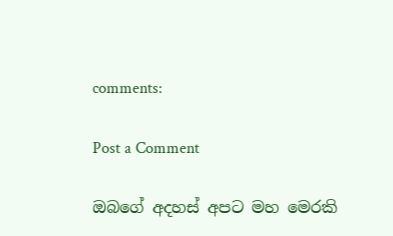comments:

Post a Comment

ඔබගේ අදහස් අපට මහ මෙරකි